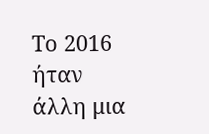Το 2016 ήταν άλλη μια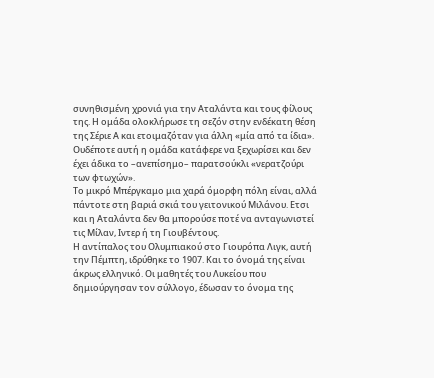συνηθισμένη χρονιά για την Αταλάντα και τους φίλους της. Η ομάδα ολοκλήρωσε τη σεζόν στην ενδέκατη θέση της Σέριε Α και ετοιμαζόταν για άλλη «μία από τα ίδια». Ουδέποτε αυτή η ομάδα κατάφερε να ξεχωρίσει και δεν έχει άδικα το –ανεπίσημο– παρατσούκλι «νερατζούρι των φτωχών».
Το μικρό Μπέργκαμο μια χαρά όμορφη πόλη είναι, αλλά πάντοτε στη βαριά σκιά του γειτονικού Μιλάνου. Ετσι και η Αταλάντα δεν θα μπορούσε ποτέ να ανταγωνιστεί τις Μίλαν, Ιντερ ή τη Γιουβέντους.
Η αντίπαλος του Ολυμπιακού στο Γιουρόπα Λιγκ, αυτή την Πέμπτη, ιδρύθηκε το 1907. Και το όνομά της είναι άκρως ελληνικό. Οι μαθητές του Λυκείου που δημιούργησαν τον σύλλογο, έδωσαν το όνομα της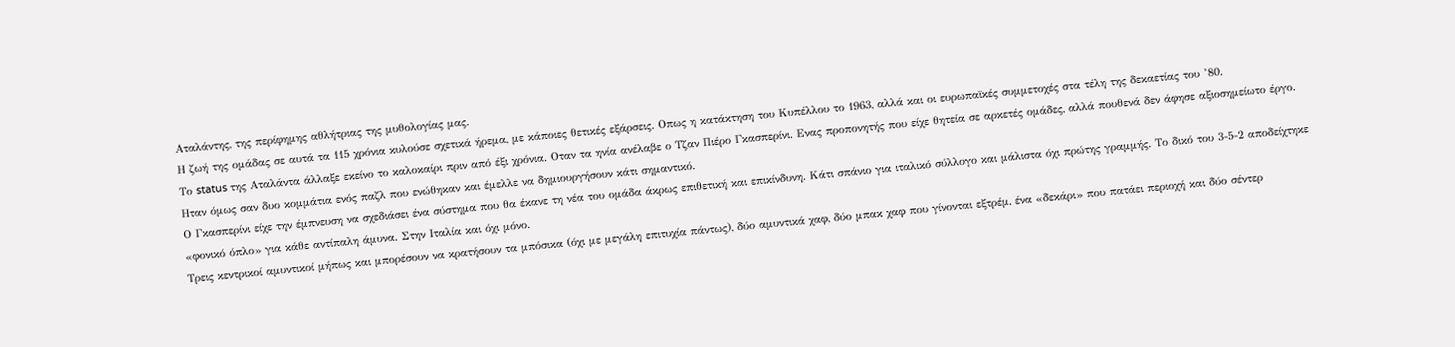Αταλάντης, της περίφημης αθλήτριας της μυθολογίας μας.
Η ζωή της ομάδας σε αυτά τα 115 χρόνια κυλούσε σχετικά ήρεμα, με κάποιες θετικές εξάρσεις. Οπως η κατάκτηση του Κυπέλλου το 1963, αλλά και οι ευρωπαϊκές συμμετοχές στα τέλη της δεκαετίας του ’80.
Το status της Αταλάντα άλλαξε εκείνο το καλοκαίρι πριν από έξι χρόνια. Οταν τα ηνία ανέλαβε ο Τζαν Πιέρο Γκασπερίνι. Ενας προπονητής που είχε θητεία σε αρκετές ομάδες, αλλά πουθενά δεν άφησε αξιοσημείωτο έργο. Ηταν όμως σαν δυο κομμάτια ενός παζλ που ενώθηκαν και έμελλε να δημιουργήσουν κάτι σημαντικό.
Ο Γκασπερίνι είχε την έμπνευση να σχεδιάσει ένα σύστημα που θα έκανε τη νέα του ομάδα άκρως επιθετική και επικίνδυνη. Κάτι σπάνιο για ιταλικό σύλλογο και μάλιστα όχι πρώτης γραμμής. Το δικό του 3-5-2 αποδείχτηκε «φονικό όπλο» για κάθε αντίπαλη άμυνα. Στην Ιταλία και όχι μόνο.
Τρεις κεντρικοί αμυντικοί μήπως και μπορέσουν να κρατήσουν τα μπόσικα (όχι με μεγάλη επιτυχία πάντως), δύο αμυντικά χαφ, δύο μπακ χαφ που γίνονται εξτρέμ, ένα «δεκάρι» που πατάει περιοχή και δύο σέντερ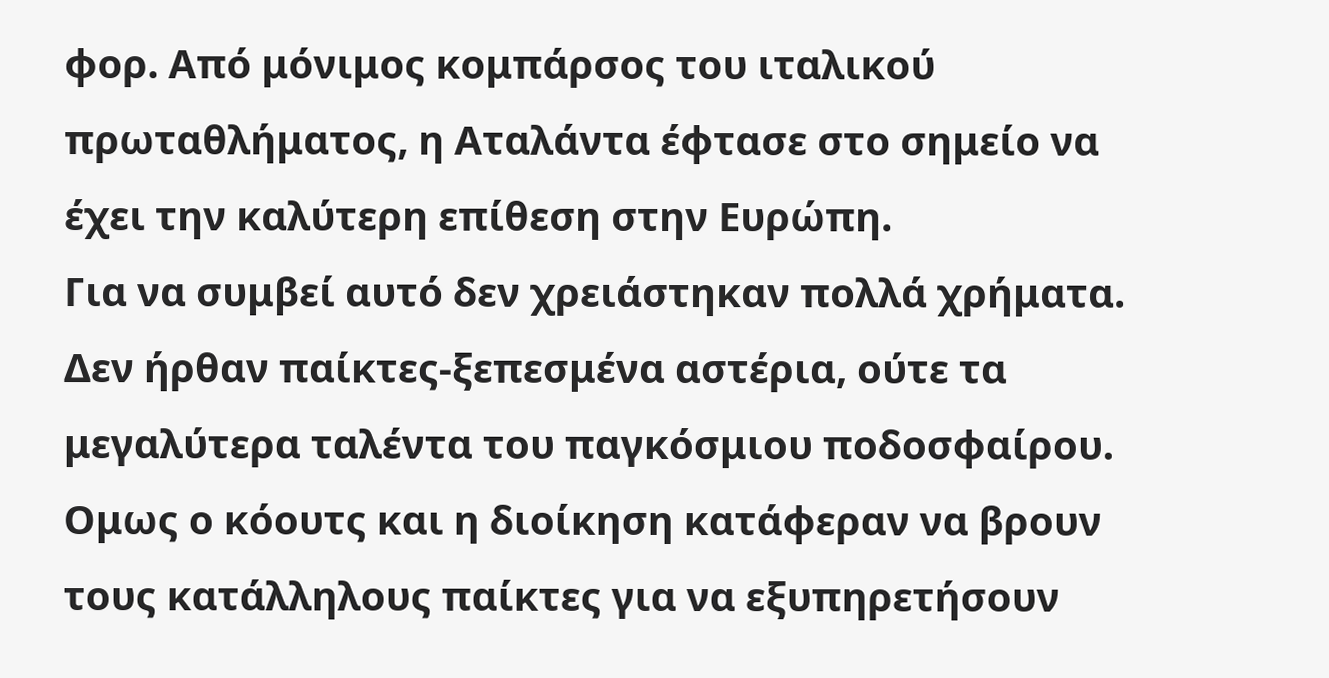φορ. Από μόνιμος κομπάρσος του ιταλικού πρωταθλήματος, η Αταλάντα έφτασε στο σημείο να έχει την καλύτερη επίθεση στην Ευρώπη.
Για να συμβεί αυτό δεν χρειάστηκαν πολλά χρήματα. Δεν ήρθαν παίκτες-ξεπεσμένα αστέρια, ούτε τα μεγαλύτερα ταλέντα του παγκόσμιου ποδοσφαίρου. Ομως ο κόουτς και η διοίκηση κατάφεραν να βρουν τους κατάλληλους παίκτες για να εξυπηρετήσουν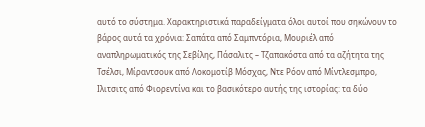αυτό το σύστημα. Χαρακτηριστικά παραδείγματα όλοι αυτοί που σηκώνουν το βάρος αυτά τα χρόνια: Σαπάτα από Σαμπντόρια, Μουριέλ από αναπληρωματικός της Σεβίλης, Πάσαλιτς – Τζαπακόστα από τα αζήτητα της Τσέλσι, Μίραντσουκ από Λοκομοτίβ Μόσχας, Ντε Ρόον από Μίντλεσμπρο, Ιλιτσιτς από Φιορεντίνα και το βασικότερο αυτής της ιστορίας: τα δύο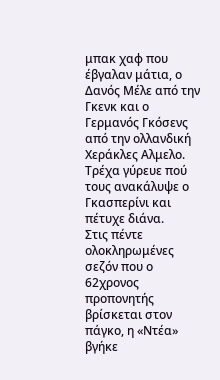μπακ χαφ που έβγαλαν μάτια, ο Δανός Μέλε από την Γκενκ και ο Γερμανός Γκόσενς από την ολλανδική Χεράκλες Αλμελο. Τρέχα γύρευε πού τους ανακάλυψε ο Γκασπερίνι και πέτυχε διάνα.
Στις πέντε ολοκληρωμένες σεζόν που ο 62χρονος προπονητής βρίσκεται στον πάγκο, η «Ντέα» βγήκε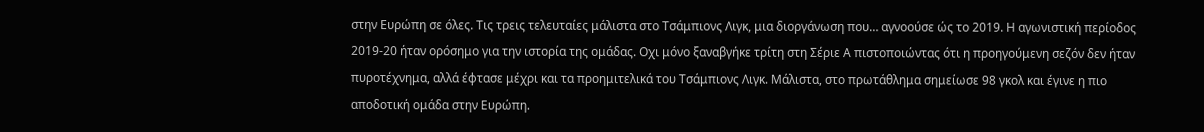στην Ευρώπη σε όλες. Τις τρεις τελευταίες μάλιστα στο Τσάμπιονς Λιγκ, μια διοργάνωση που… αγνοούσε ώς το 2019. Η αγωνιστική περίοδος 2019-20 ήταν ορόσημο για την ιστορία της ομάδας. Οχι μόνο ξαναβγήκε τρίτη στη Σέριε Α πιστοποιώντας ότι η προηγούμενη σεζόν δεν ήταν πυροτέχνημα, αλλά έφτασε μέχρι και τα προημιτελικά του Τσάμπιονς Λιγκ. Μάλιστα, στο πρωτάθλημα σημείωσε 98 γκολ και έγινε η πιο αποδοτική ομάδα στην Ευρώπη.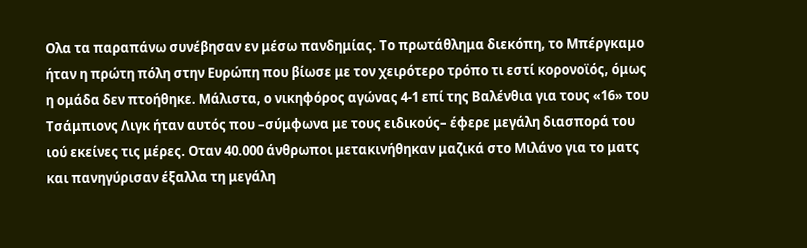Ολα τα παραπάνω συνέβησαν εν μέσω πανδημίας. Το πρωτάθλημα διεκόπη, το Μπέργκαμο ήταν η πρώτη πόλη στην Ευρώπη που βίωσε με τον χειρότερο τρόπο τι εστί κορονοϊός, όμως η ομάδα δεν πτοήθηκε. Μάλιστα, ο νικηφόρος αγώνας 4-1 επί της Βαλένθια για τους «16» του Τσάμπιονς Λιγκ ήταν αυτός που –σύμφωνα με τους ειδικούς– έφερε μεγάλη διασπορά του ιού εκείνες τις μέρες. Οταν 40.000 άνθρωποι μετακινήθηκαν μαζικά στο Μιλάνο για το ματς και πανηγύρισαν έξαλλα τη μεγάλη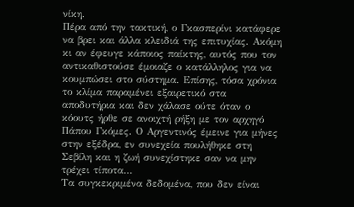νίκη.
Πέρα από την τακτική, ο Γκασπερίνι κατάφερε να βρει και άλλα κλειδιά της επιτυχίας. Ακόμη κι αν έφευγε κάποιος παίκτης, αυτός που τον αντικαθιστούσε έμοιαζε ο κατάλληλος για να κουμπώσει στο σύστημα. Επίσης, τόσα χρόνια το κλίμα παραμένει εξαιρετικό στα αποδυτήρια και δεν χάλασε ούτε όταν ο κόουτς ήρθε σε ανοιχτή ρήξη με τον αρχηγό Πάπου Γκόμες. Ο Αργεντινός έμεινε για μήνες στην εξέδρα, εν συνεχεία πουλήθηκε στη Σεβίλη και η ζωή συνεχίστηκε σαν να μην τρέχει τίποτα…
Τα συγκεκριμένα δεδομένα, που δεν είναι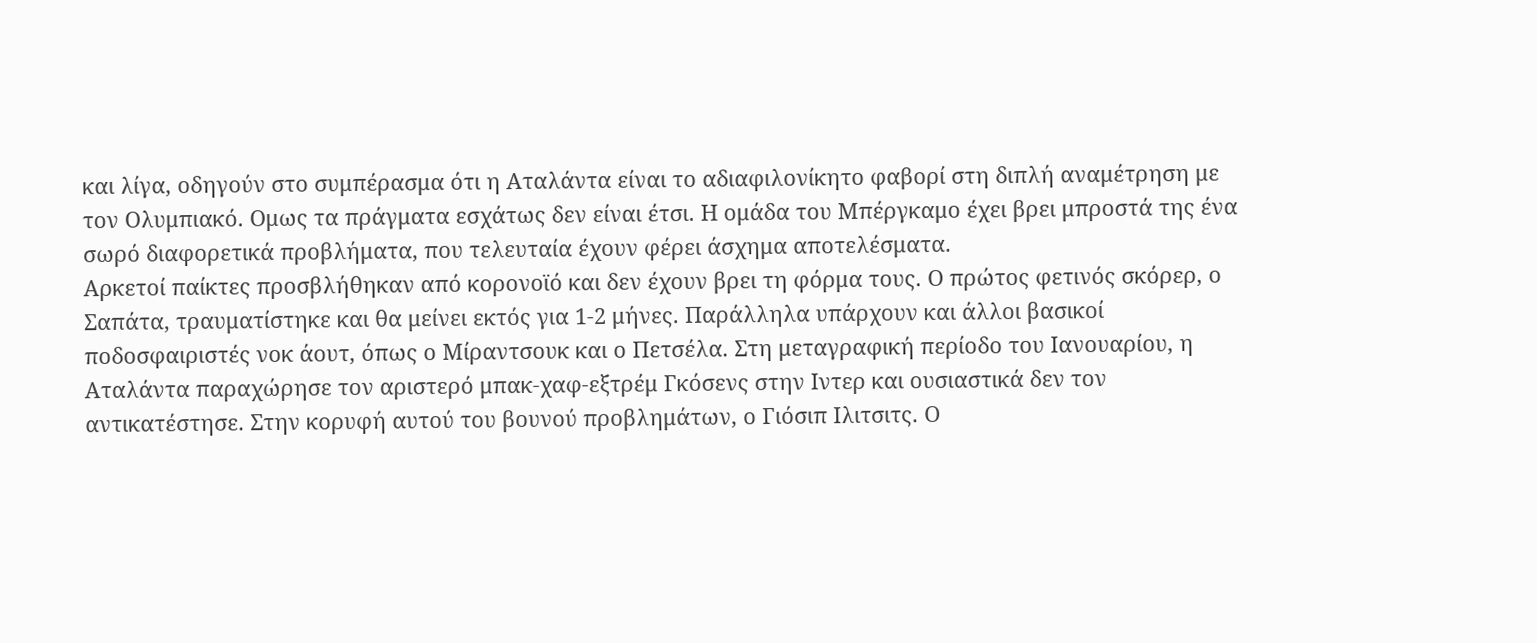και λίγα, οδηγούν στο συμπέρασμα ότι η Αταλάντα είναι το αδιαφιλονίκητο φαβορί στη διπλή αναμέτρηση με τον Ολυμπιακό. Ομως τα πράγματα εσχάτως δεν είναι έτσι. Η ομάδα του Μπέργκαμο έχει βρει μπροστά της ένα σωρό διαφορετικά προβλήματα, που τελευταία έχουν φέρει άσχημα αποτελέσματα.
Αρκετοί παίκτες προσβλήθηκαν από κορονοϊό και δεν έχουν βρει τη φόρμα τους. Ο πρώτος φετινός σκόρερ, ο Σαπάτα, τραυματίστηκε και θα μείνει εκτός για 1-2 μήνες. Παράλληλα υπάρχουν και άλλοι βασικοί ποδοσφαιριστές νοκ άουτ, όπως ο Μίραντσουκ και ο Πετσέλα. Στη μεταγραφική περίοδο του Ιανουαρίου, η Αταλάντα παραχώρησε τον αριστερό μπακ-χαφ-εξτρέμ Γκόσενς στην Ιντερ και ουσιαστικά δεν τον αντικατέστησε. Στην κορυφή αυτού του βουνού προβλημάτων, ο Γιόσιπ Ιλιτσιτς. Ο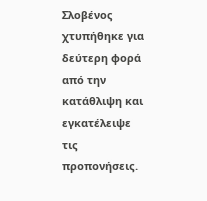Σλοβένος χτυπήθηκε για δεύτερη φορά από την κατάθλιψη και εγκατέλειψε τις προπονήσεις.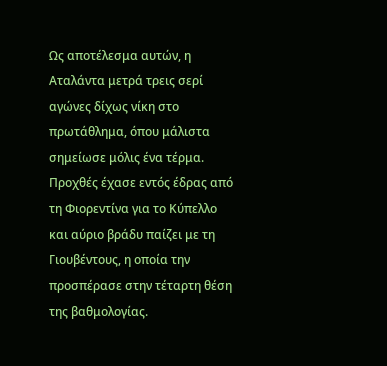Ως αποτέλεσμα αυτών, η Αταλάντα μετρά τρεις σερί αγώνες δίχως νίκη στο πρωτάθλημα, όπου μάλιστα σημείωσε μόλις ένα τέρμα. Προχθές έχασε εντός έδρας από τη Φιορεντίνα για το Κύπελλο και αύριο βράδυ παίζει με τη Γιουβέντους, η οποία την προσπέρασε στην τέταρτη θέση της βαθμολογίας.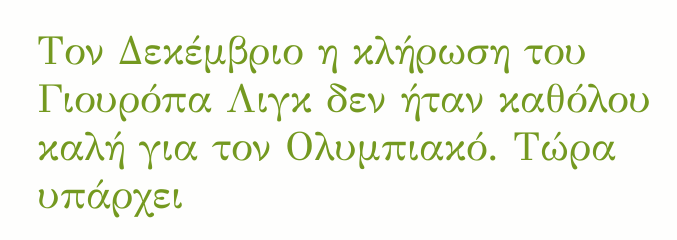Τον Δεκέμβριο η κλήρωση του Γιουρόπα Λιγκ δεν ήταν καθόλου καλή για τον Ολυμπιακό. Τώρα υπάρχει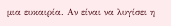μια ευκαιρία. Αν είναι να λυγίσει η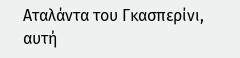Αταλάντα του Γκασπερίνι, αυτή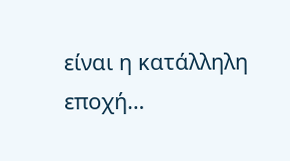είναι η κατάλληλη εποχή…